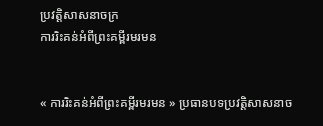ប្រវត្តិសាសនាចក្រ
ការរិះគន់អំពីព្រះគម្ពីរមរមន


« ការរិះគន់អំពីព្រះគម្ពីរមរមន » ប្រធានបទប្រវត្តិសាសនាច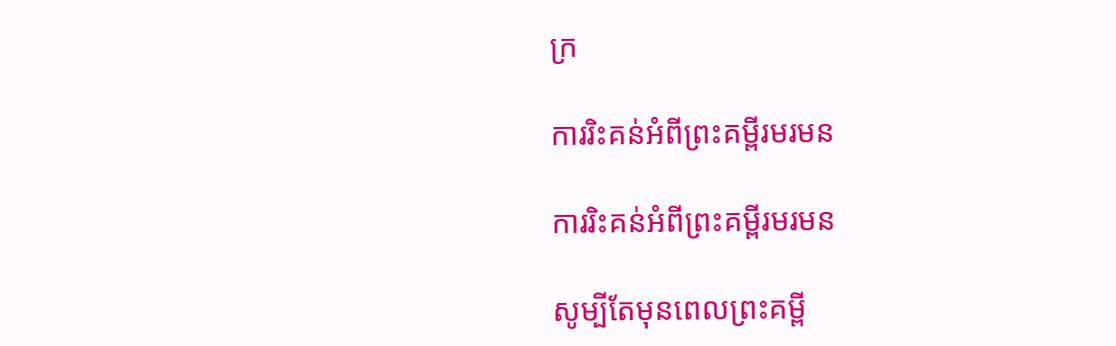ក្រ

ការរិះគន់អំពីព្រះគម្ពីរមរមន

ការរិះគន់អំពីព្រះគម្ពីរមរមន

សូម្បីតែមុនពេលព្រះគម្ពី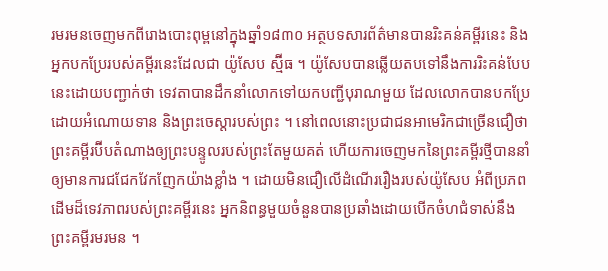រមរមនចេញមកពីរោងបោះពុម្ពនៅក្នុងឆ្នាំ១៨៣០ អត្ថបទសារព័ត៌មានបានរិះគន់គម្ពីរនេះ និងអ្នកបកប្រែរបស់គម្ពីរនេះដែលជា យ៉ូសែប ស្ម៊ីធ ។ យ៉ូសែបបានឆ្លើយតបទៅនឹងការរិះគន់បែបនេះដោយបញ្ជាក់ថា ទេវតាបានដឹកនាំលោកទៅយកបញ្ជីបុរាណមួយ ដែលលោកបានបកប្រែដោយអំណោយទាន និងព្រះចេស្ដារបស់ព្រះ ។ នៅពេលនោះប្រជាជនអាមេរិកជាច្រើនជឿថា ព្រះគម្ពីរប៊ីបតំណាងឲ្យព្រះបន្ទូលរបស់ព្រះតែមួយគត់ ហើយការចេញមកនៃព្រះគម្ពីរថ្មីបាននាំឲ្យមានការជជែកវែកញែកយ៉ាងខ្លាំង ។ ដោយមិនជឿលើដំណើររឿងរបស់យ៉ូសែប អំពីប្រភពដើមដ៏ទេវភាពរបស់ព្រះគម្ពីរនេះ អ្នកនិពន្ធមួយចំនួនបានប្រឆាំងដោយបើកចំហជំទាស់នឹងព្រះគម្ពីរមរមន ។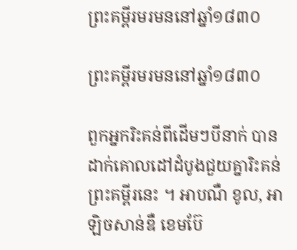ព្រះគម្ពីរមរមននៅឆ្នាំ១៨៣០

ព្រះគម្ពីរមរមននៅឆ្នាំ១៨៣០

ពួកអ្នករិះគន់ពីដើមៗបីនាក់ បានដាក់គោលដៅដំបូងជួយគ្នារិះគន់ព្រះគម្ពីរនេះ ។ អាបណឺ ខូល, អាឡិចសាន់ឌឺ ខេមប៊ែ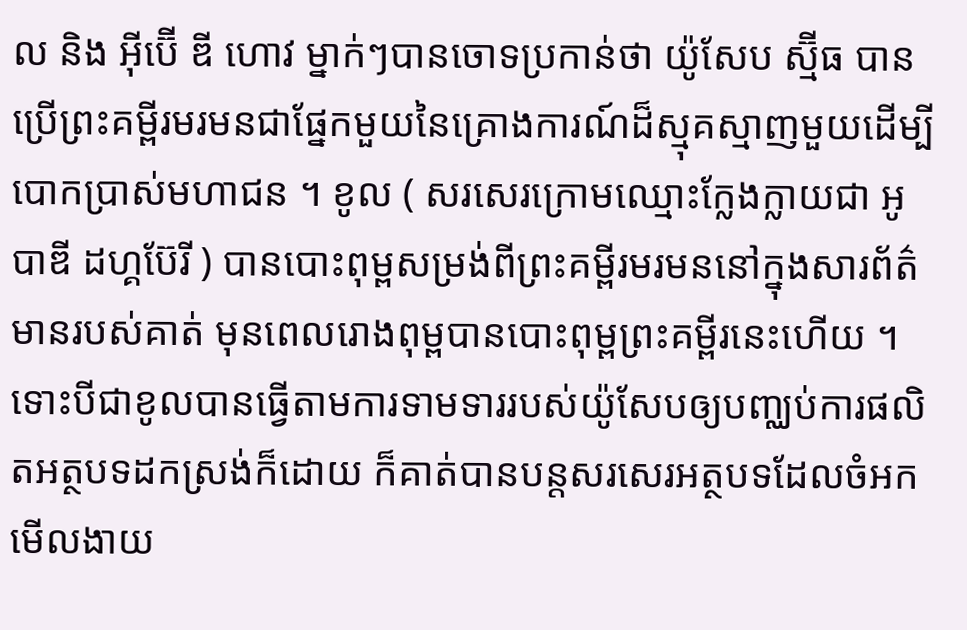ល និង អ៊ីប៊ើ ឌី ហោវ ម្នាក់ៗបានចោទប្រកាន់ថា យ៉ូសែប ស្ម៊ីធ បានប្រើព្រះគម្ពីរមរមនជាផ្នែកមួយនៃគ្រោងការណ៍ដ៏ស្មុគស្មាញមួយដើម្បីបោកប្រាស់មហាជន ។ ខូល ( សរសេរក្រោមឈ្មោះក្លែងក្លាយជា អូបាឌី ដហ្គប៊ែរី ) បានបោះពុម្ពសម្រង់ពីព្រះគម្ពីរមរមននៅក្នុងសារព័ត៌មានរបស់គាត់ មុនពេលរោងពុម្ពបានបោះពុម្ពព្រះគម្ពីរនេះហើយ ។ ទោះបីជាខូលបានធ្វើតាមការទាមទាររបស់យ៉ូសែបឲ្យបញ្ឈប់ការផលិតអត្ថបទដកស្រង់ក៏ដោយ ក៏គាត់បានបន្តសរសេរអត្ថបទដែលចំអកមើលងាយ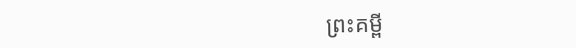ព្រះគម្ពី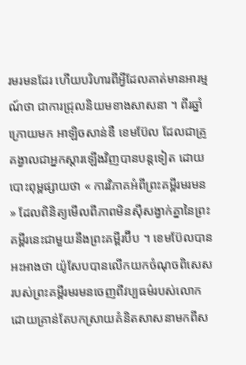រមរមនដែរ ហើយបរិហារពីអ្វីដែលគាត់មានអារម្មណ៍ថា ជាការជ្រុលនិយមខាងសាសនា ។ ពីរឆ្នាំក្រោយមក អាឡិចសាន់ឌឺ ខេមប៊ែល ដែលជាគ្រូគង្វាលជាអ្នកស្ដារឡើងវិញបានបន្តទៀត ដោយបោះពុម្ពផ្សាយថា « ការវិភាគអំពីព្រះគម្ពីរមរមន » ដែលពិនិត្យមើលពីភាពមិនស៊ីសង្វាក់គ្នានៃព្រះគម្ពីរនេះជាមួយនឹងព្រះគម្ពីរប៊ីប ។ ខេមប៊ែលបានអះអាងថា យ៉ូសែបបានលើកយកចំណុចពិសេសរបស់ព្រះគម្ពីរមរមនចេញពីវប្បធម៌របស់លោក ដោយគ្រាន់តែបកស្រាយគំនិតសាសនាមកពីស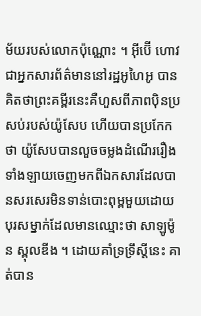ម័យរបស់លោកប៉ុណ្ណោះ ។ អ៊ីប៊ើ ហោវ ជាអ្នកសារព័ត៌មាននៅរដ្ឋអូហៃអូ បានគិតថាព្រះគម្ពីរនេះគឺហួសពីភាពប៉ិនប្រសប់របស់យ៉ូសែប ហើយបានប្រកែកថា យ៉ូសែបបានលួចចម្លងដំណើររឿងទាំងឡាយចេញមកពីឯកសារដែលបានសរសេរមិនទាន់បោះពុម្ពមួយដោយបុរសម្នាក់ដែលមានឈ្មោះថា សាឡូម៉ូន ស្ពុលឌីង ។ ដោយគាំទ្រទ្រឹស្ដីនេះ គាត់បាន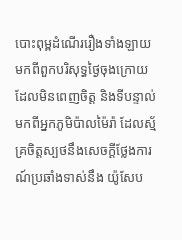បោះពុម្ពដំណើររឿងទាំងឡាយមកពីពួកបរិសុទ្ធថ្ងៃចុងក្រោយដែលមិនពេញចិត្ត និងទីបន្ទាល់មកពីអ្នកភូមិប៉ាលម៉ៃរ៉ា ដែលស្ម័គ្រចិត្តស្បថនឹងសេចក្ដីថ្លែងការណ៍ប្រឆាំងទាស់នឹង យ៉ូសែប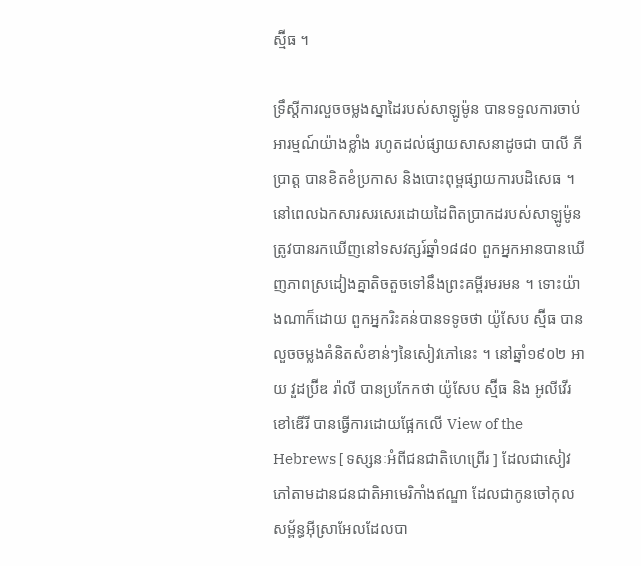ស្ម៊ីធ ។

ទ្រឹស្ដីការលួចចម្លងស្នាដៃរបស់សាឡូម៉ូន បានទទួលការចាប់អារម្មណ៍យ៉ាងខ្លាំង រហូតដល់ផ្សាយសាសនាដូចជា បាលី ភី ប្រាត្ត បានខិតខំប្រកាស និងបោះពុម្ពផ្សាយការបដិសេធ ។ នៅពេលឯកសារសរសេរដោយដៃពិតប្រាកដរបស់សាឡូម៉ូន ត្រូវបានរកឃើញនៅទសវត្សរ៍ឆ្នាំ១៨៨០ ពួកអ្នកអានបានឃើញភាពស្រដៀងគ្នាតិចតួចទៅនឹងព្រះគម្ពីរមរមន ។ ទោះយ៉ាងណាក៏ដោយ ពួកអ្នករិះគន់បានទទូចថា យ៉ូសែប ស្ម៊ីធ បានលួចចម្លងគំនិតសំខាន់ៗនៃសៀវភៅនេះ ។ នៅឆ្នាំ១៩០២ អាយ វួដប្រ៊ីឌ រ៉ាលី បានប្រកែកថា យ៉ូសែប ស្ម៊ីធ និង អូលីវើរ ខៅឌើរី បានធ្វើការដោយផ្អែកលើ View of the Hebrews [ ទស្សនៈអំពីជនជាតិហេព្រើរ ] ដែលជាសៀវភៅតាមដានជនជាតិអាមេរិកាំងឥណ្ឌា ដែលជាកូនចៅកុលសម្ព័ន្ធអ៊ីស្រាអែលដែលបា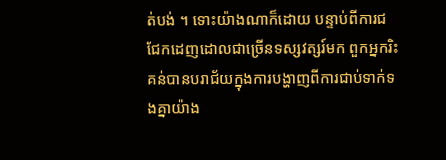ត់បង់ ។ ទោះយ៉ាងណាក៏ដោយ បន្ទាប់ពីការជជែកដេញដោលជាច្រើនទស្សវត្សរ៍មក ពួកអ្នករិះគន់បានបរាជ័យក្នុងការបង្ហាញពីការជាប់ទាក់ទងគ្នាយ៉ាង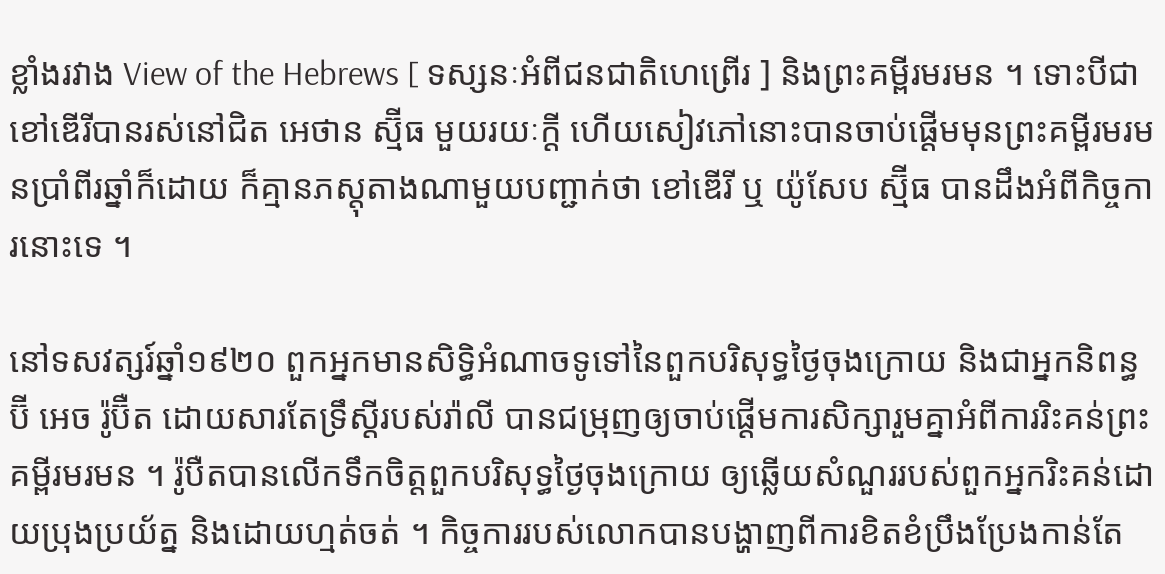ខ្លាំងរវាង View of the Hebrews [ ទស្សនៈអំពីជនជាតិហេព្រើរ ] និងព្រះគម្ពីរមរមន ។ ទោះបីជាខៅឌើរីបានរស់នៅជិត អេថាន ស្ម៊ីធ មួយរយៈក្ដី ហើយសៀវភៅនោះបានចាប់ផ្ដើមមុនព្រះគម្ពីរមរមនប្រាំពីរឆ្នាំក៏ដោយ ក៏គ្មានភស្តុតាងណាមួយបញ្ជាក់ថា ខៅឌើរី ឬ យ៉ូសែប ស្ម៊ីធ បានដឹងអំពីកិច្ចការនោះទេ ។

នៅទសវត្សរ៍ឆ្នាំ១៩២០ ពួកអ្នកមានសិទ្ធិអំណាចទូទៅនៃពួកបរិសុទ្ធថ្ងៃចុងក្រោយ និងជាអ្នកនិពន្ធ ប៊ី អេច រ៉ូប៊ឺត ដោយសារតែទ្រឹស្តីរបស់រ៉ាលី បានជម្រុញឲ្យចាប់ផ្តើមការសិក្សារួមគ្នាអំពីការរិះគន់ព្រះគម្ពីរមរមន ។ រ៉ូបឺតបានលើកទឹកចិត្តពួកបរិសុទ្ធថ្ងៃចុងក្រោយ ឲ្យឆ្លើយសំណួររបស់ពួកអ្នករិះគន់ដោយប្រុងប្រយ័ត្ន និងដោយហ្មត់ចត់ ។ កិច្ចការរបស់លោកបានបង្ហាញពីការខិតខំប្រឹងប្រែងកាន់តែ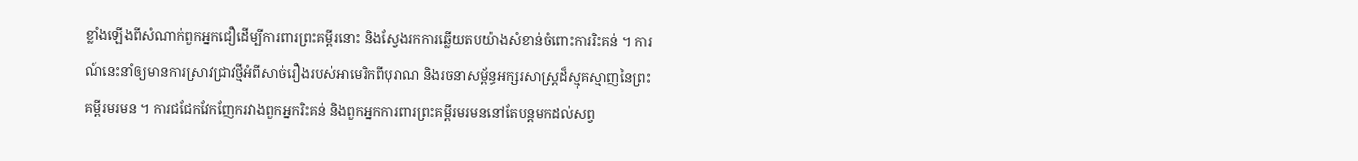ខ្លាំងឡើងពីសំណាក់ពួកអ្នកជឿដើម្បីការពារព្រះគម្ពីរនោះ និងស្វែងរកការឆ្លើយតបយ៉ាងសំខាន់ចំពោះការរិះគន់ ។ ការណ៍នេះនាំឲ្យមានការស្រាវជ្រាវថ្មីអំពីសាច់រឿងរបស់អាមេរិកពីបុរាណ និងរចនាសម្ព័ន្ធអក្សរសាស្ត្រដ៏ស្មុគស្មាញនៃព្រះគម្ពីរមរមន ។ ការជជែកវែកញែករវាងពួកអ្នករិះគន់ និងពួកអ្នកការពារព្រះគម្ពីរមរមននៅតែបន្តមកដល់សព្វ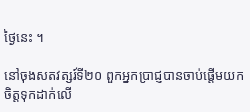ថ្ងៃនេះ ។

នៅចុងសតវត្សរ៍ទី២០ ពួកអ្នកប្រាជ្ញបានចាប់ផ្ដើមយកចិត្តទុកដាក់លើ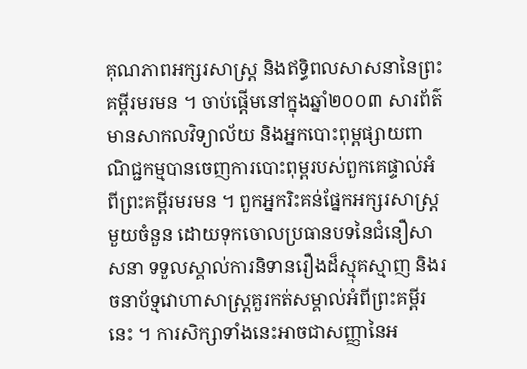គុណភាពអក្សរសាស្ត្រ និងឥទ្ធិពលសាសនានៃព្រះគម្ពីរមរមន ។ ចាប់ផ្តើមនៅក្នុងឆ្នាំ២០០៣ សារព័ត៌មានសាកលវិទ្យាល័យ និងអ្នកបោះពុម្ពផ្សាយពាណិជ្ជកម្មបានចេញការបោះពុម្ពរបស់ពួកគេផ្ទាល់អំពីព្រះគម្ពីរមរមន ។ ពួកអ្នករិះគន់ផ្នែកអក្សរសាស្ត្រមួយចំនួន ដោយទុកចោលប្រធានបទនៃជំនឿសាសនា ទទួលស្គាល់ការនិទានរឿងដ៏ស្មុគស្មាញ និងរចនាប័ទ្មវោហាសាស្ត្រគួរកត់សម្គាល់អំពីព្រះគម្ពីរនេះ ។ ការសិក្សាទាំងនេះអាចជាសញ្ញានៃអ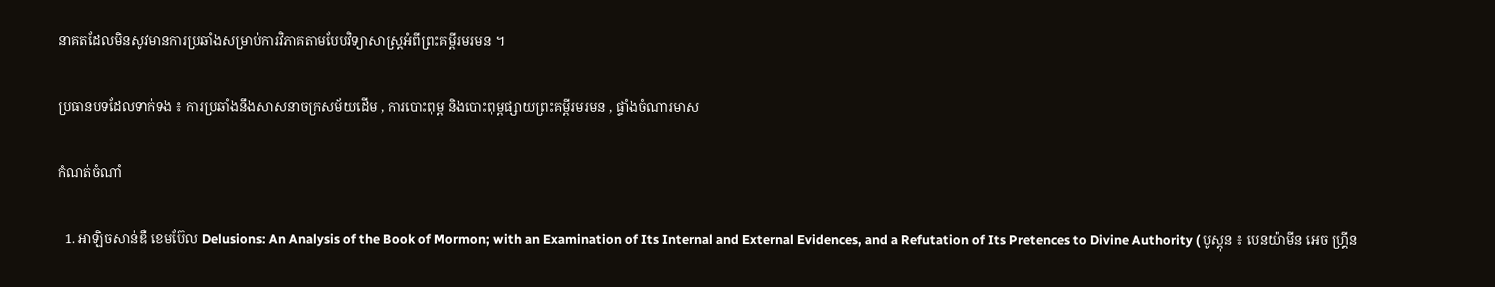នាគតដែលមិនសូវមានការប្រឆាំងសម្រាប់ការវិភាគតាមបែបវិទ្យាសាស្ត្រអំពីព្រះគម្ពីរមរមន ។

ប្រធានបទដែលទាក់ទង ៖ ការប្រឆាំងនឹងសាសនាចក្រសម័យដើម , ការបោះពុម្ព និងបោះពុម្ពផ្សាយព្រះគម្ពីរមរមន , ផ្ទាំងចំណារមាស

កំណត់ចំណាំ

  1. អាឡិចសាន់ឌឺ ខេមប៊ែល Delusions: An Analysis of the Book of Mormon; with an Examination of Its Internal and External Evidences, and a Refutation of Its Pretences to Divine Authority ( បូស្តុន ៖ បេនយ៉ាមីន អេច ហ្គ្រីន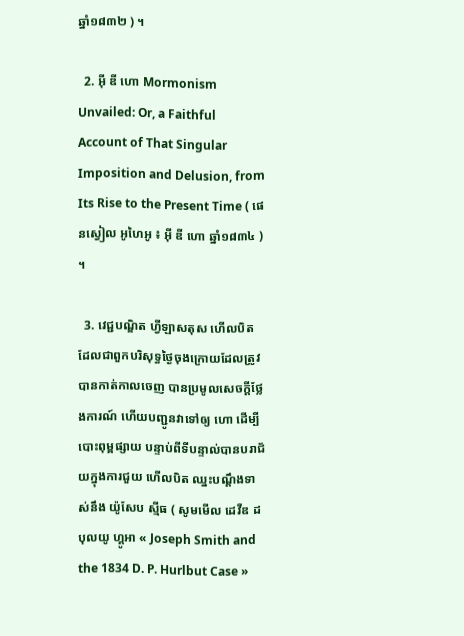ឆ្នាំ១៨៣២ ) ។

  2. អ៊ី ឌី ហោ Mormonism Unvailed: Or, a Faithful Account of That Singular Imposition and Delusion, from Its Rise to the Present Time ( ផេនស្វៀល អូហៃអូ ៖ អ៊ី ឌី ហោ ឆ្នាំ១៨៣៤ ) ។

  3. វេជ្ជបណ្ឌិត ហ្វីឡាសតុស ហើលបិត ដែលជាពួកបរិសុទ្ធថ្ងៃចុងក្រោយដែលត្រូវបានកាត់កាលចេញ បានប្រមូលសេចក្តីថ្លែងការណ៍ ហើយបញ្ជូនវាទៅឲ្យ ហោ ដើម្បីបោះពុម្ពផ្សាយ បន្ទាប់ពីទីបន្ទាល់បានបរាជ័យក្នុងការជួយ ហើលបិត ឈ្នះបណ្តឹងទាស់នឹង យ៉ូសែប ស្មីធ ( សូមមើល ដេវីឌ ដបុលយូ ហ្គូអា « Joseph Smith and the 1834 D. P. Hurlbut Case »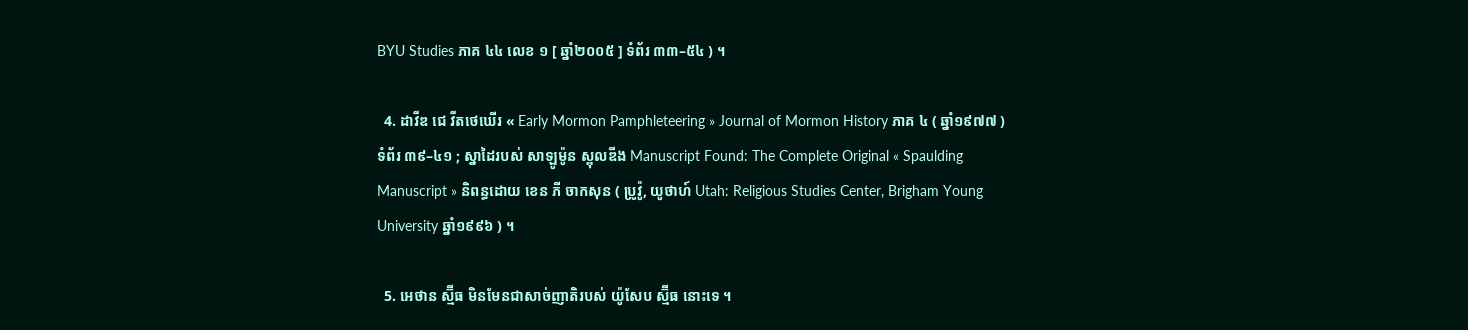BYU Studies ភាគ ៤៤ លេខ ១ [ ឆ្នាំ២០០៥ ] ទំព័រ ៣៣–៥៤ ) ។

  4. ដាវីឌ ជេ វីតថេឃើរ « Early Mormon Pamphleteering » Journal of Mormon History ភាគ ៤ ( ឆ្នាំ១៩៧៧ ) ទំព័រ ៣៩–៤១ ; ស្នាដៃរបស់ សាឡូម៉ូន ស្ពុលឌីង Manuscript Found: The Complete Original « Spaulding Manuscript » និពន្ធដោយ ខេន ភី ចាកសុន ( ប្រូវ៉ូ, យូថាហ៍ Utah: Religious Studies Center, Brigham Young University ឆ្នាំ១៩៩៦ ) ។

  5. អេថាន ស្ម៊ីធ មិនមែនជាសាច់ញាតិរបស់ យ៉ូសែប ស្ម៊ីធ នោះទេ ។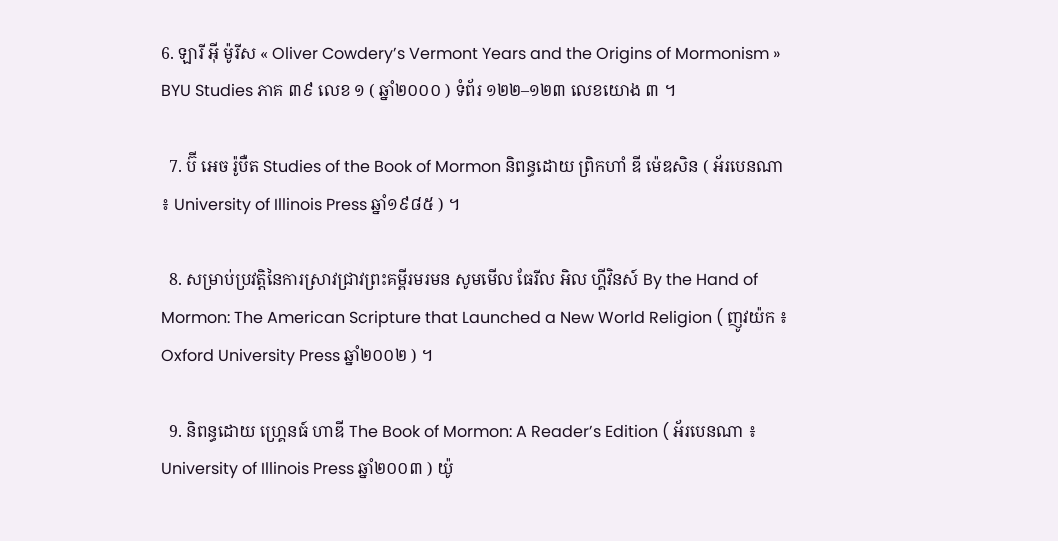6. ឡារី អ៊ី ម៉ូរីស « Oliver Cowdery’s Vermont Years and the Origins of Mormonism » BYU Studies ភាគ ៣៩ លេខ ១ ( ឆ្នាំ២០០០ ) ទំព័រ ១២២–១២៣ លេខយោង ៣ ។

  7. ប៊ី អេច រ៉ូបឺត Studies of the Book of Mormon និពន្ធដោយ ព្រិកហាំ ឌី ម៉េឌសិន ( អ័របេនណា ៖ University of Illinois Press ឆ្នាំ១៩៨៥ ) ។

  8. សម្រាប់ប្រវត្តិនៃការស្រាវជ្រាវព្រះគម្ពីរមរមន សូមមើល ធែរីល អិល ហ្គីវិនស៍ By the Hand of Mormon: The American Scripture that Launched a New World Religion ( ញូវយ៉ក ៖ Oxford University Press ឆ្នាំ២០០២ ) ។

  9. និពន្ធដោយ ហ្រ្គេនធ៍ ហាឌី The Book of Mormon: A Reader’s Edition ( អ័របេនណា ៖ University of Illinois Press ឆ្នាំ២០០៣ ) យ៉ូ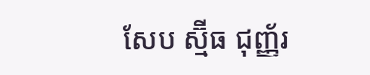សែប ស្ម៊ីធ ជុញ្ញ័រ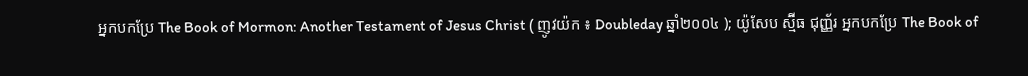អ្នកបកប្រែ The Book of Mormon: Another Testament of Jesus Christ ( ញូវយ៉ក ៖ Doubleday ឆ្នាំ២០០៤ ); យ៉ូសែប ស្ម៊ីធ ជុញ្ញ័រ អ្នកបកប្រែ The Book of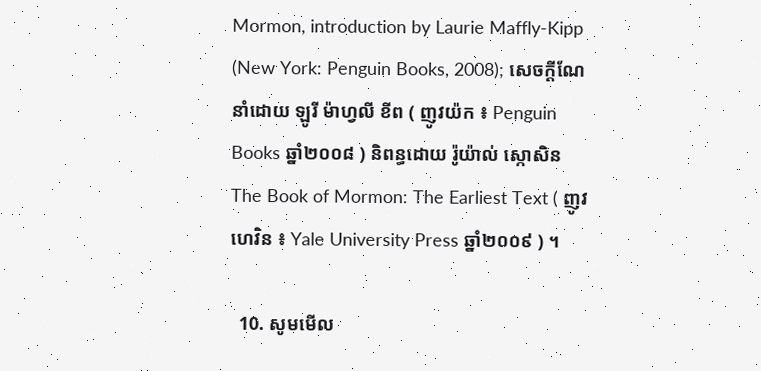Mormon, introduction by Laurie Maffly-Kipp (New York: Penguin Books, 2008); សេចក្ដីណែនាំដោយ ឡូរី ម៉ាហ្វលី ខីព ( ញូវយ៉ក ៖ Penguin Books ឆ្នាំ២០០៨ ) និពន្ធដោយ រ៉ូយ៉ាល់ ស្កោសិន The Book of Mormon: The Earliest Text ( ញូវហេវិន ៖ Yale University Press ឆ្នាំ២០០៩ ) ។

  10. សូមមើល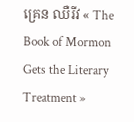គ្រេន ឈឺរីវ « The Book of Mormon Gets the Literary Treatment »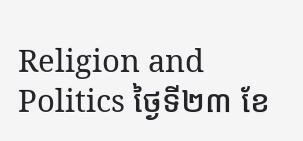Religion and Politics ថ្ងៃទី២៣ ខែ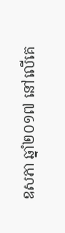ឧសភា ឆ្នាំ២០១៧ នៅលើគេ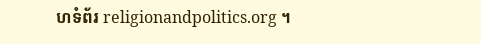ហទំព័រ religionandpolitics.org ។